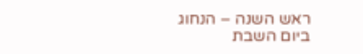ראש השנה – הנחוג ביום השבת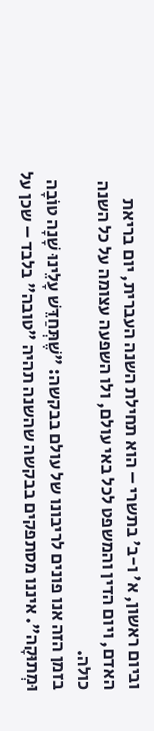וביום ראשון, א' ו-ב' בתשרי – הוא תחילת השנה העברית, יום בריאת האדם, ויום הדין והמשפט לכל באי עולם, ולו השפעה עצומה על כל השנה כולה.
בזמן הזה אנו פונים לריבונו של עולם בבקשה: "שֶׁתְּחַדֵּשׁ עָלֵינוּ שָׁנָה טוֹבָה וּמְתוּקָה". איננו מסתפקים בבקשה שהשנה תהיה "טובה" בלבד – שכן על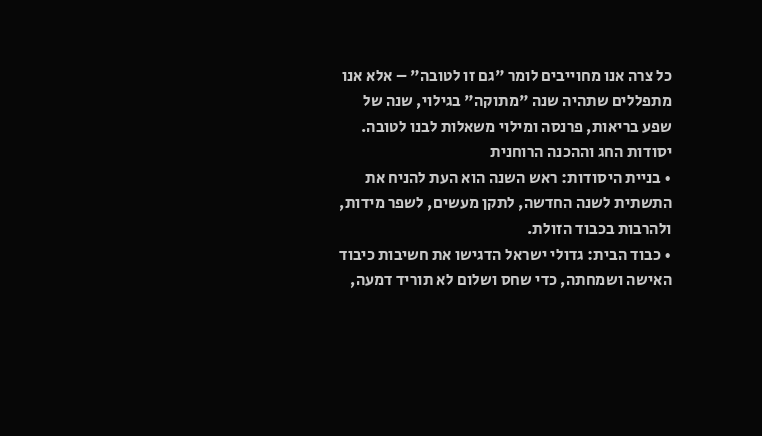כל צרה אנו מחוייבים לומר "גם זו לטובה" – אלא אנו מתפללים שתהיה שנה "מתוקה" בגילוי, שנה של שפע בריאות, פרנסה ומילוי משאלות לבנו לטובה.
יסודות החג וההכנה הרוחנית
• בניית היסודות: ראש השנה הוא העת להניח את התשתית לשנה החדשה, לתקן מעשים, לשפר מידות, ולהרבות בכבוד הזולת.
• כבוד הבית: גדולי ישראל הדגישו את חשיבות כיבוד האישה ושמחתה, כדי שחס ושלום לא תוריד דמעה,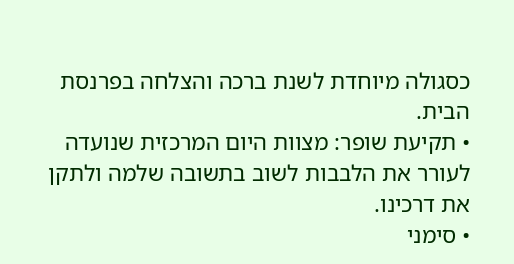כסגולה מיוחדת לשנת ברכה והצלחה בפרנסת הבית.
• תקיעת שופר: מצוות היום המרכזית שנועדה לעורר את הלבבות לשוב בתשובה שלמה ולתקן את דרכינו.
• סימני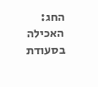החג: האכילה בסעודת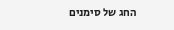החג של סימנים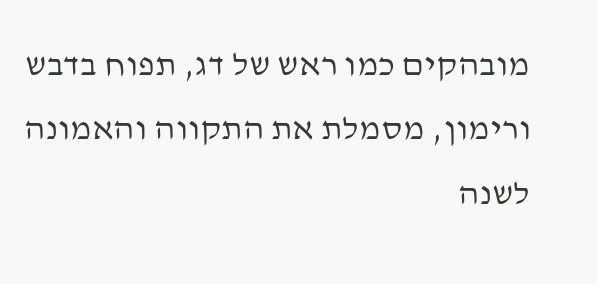מובהקים כמו ראש של דג, תפוח בדבש ורימון, מסמלת את התקווה והאמונה לשנה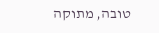טובה, מתוקה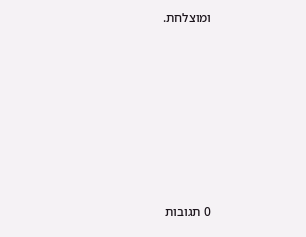ומוצלחת.








0 תגובות